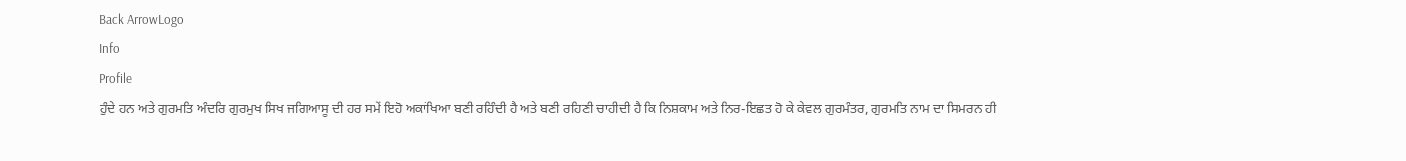Back ArrowLogo
Info
Profile
ਹੁੰਦੇ ਹਨ ਅਤੇ ਗੁਰਮਤਿ ਅੰਦਰਿ ਗੁਰਮੁਖ ਸਿਖ ਜਗਿਆਸੂ ਦੀ ਹਰ ਸਮੇਂ ਇਹੋ ਅਕਾਂਖਿਆ ਬਣੀ ਰਹਿੰਦੀ ਹੈ ਅਤੇ ਬਣੀ ਰਹਿਣੀ ਚਾਹੀਦੀ ਹੈ ਕਿ ਨਿਸ਼ਕਾਮ ਅਤੇ ਨਿਰ-ਇਛਤ ਹੋ ਕੇ ਕੇਵਲ ਗੁਰਮੰਤਰ, ਗੁਰਮਤਿ ਨਾਮ ਦਾ ਸਿਮਰਨ ਹੀ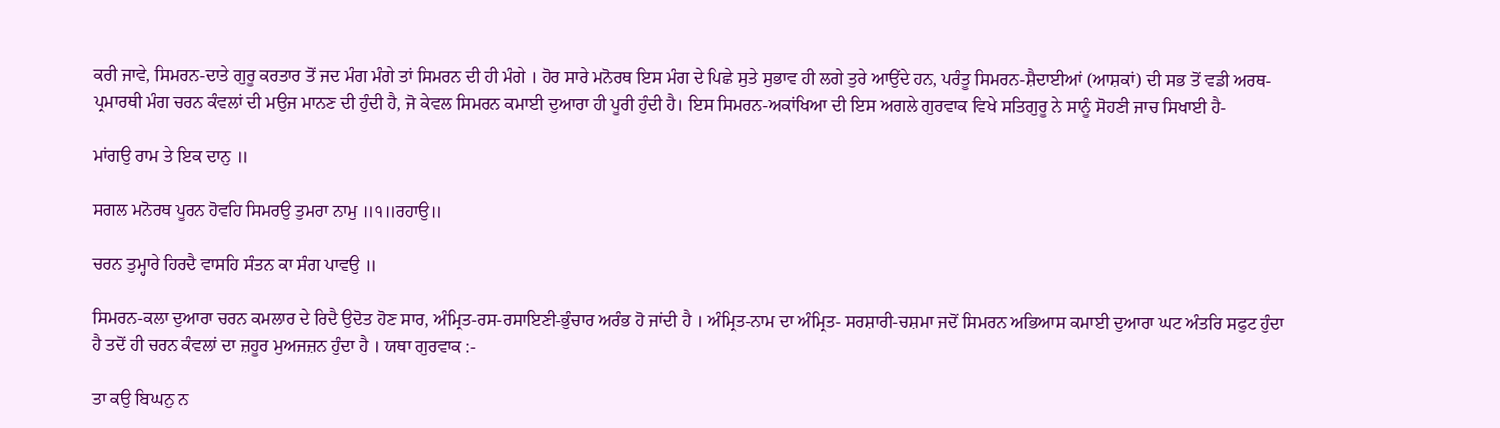ਕਰੀ ਜਾਵੇ, ਸਿਮਰਨ-ਦਾਤੇ ਗੁਰੂ ਕਰਤਾਰ ਤੋਂ ਜਦ ਮੰਗ ਮੰਗੇ ਤਾਂ ਸਿਮਰਨ ਦੀ ਹੀ ਮੰਗੇ । ਹੋਰ ਸਾਰੇ ਮਨੋਰਥ ਇਸ ਮੰਗ ਦੇ ਪਿਛੇ ਸੁਤੇ ਸੁਭਾਵ ਹੀ ਲਗੇ ਤੁਰੇ ਆਉਂਦੇ ਹਨ, ਪਰੰਤੂ ਸਿਮਰਨ-ਸ਼ੈਦਾਈਆਂ (ਆਸ਼ਕਾਂ) ਦੀ ਸਭ ਤੋਂ ਵਡੀ ਅਰਥ-ਪ੍ਰਮਾਰਥੀ ਮੰਗ ਚਰਨ ਕੰਵਲਾਂ ਦੀ ਮਉਜ ਮਾਨਣ ਦੀ ਹੁੰਦੀ ਹੈ, ਜੋ ਕੇਵਲ ਸਿਮਰਨ ਕਮਾਈ ਦੁਆਰਾ ਹੀ ਪੂਰੀ ਹੁੰਦੀ ਹੈ। ਇਸ ਸਿਮਰਨ-ਅਕਾਂਖਿਆ ਦੀ ਇਸ ਅਗਲੇ ਗੁਰਵਾਕ ਵਿਖੇ ਸਤਿਗੁਰੂ ਨੇ ਸਾਨੂੰ ਸੋਹਣੀ ਜਾਚ ਸਿਖਾਈ ਹੈ-

ਮਾਂਗਉ ਰਾਮ ਤੇ ਇਕ ਦਾਨੁ ॥

ਸਗਲ ਮਨੋਰਥ ਪੂਰਨ ਹੋਵਹਿ ਸਿਮਰਉ ਤੁਮਰਾ ਨਾਮੁ ॥੧॥ਰਹਾਉ॥

ਚਰਨ ਤੁਮ੍ਹਾਰੇ ਹਿਰਦੈ ਵਾਸਹਿ ਸੰਤਨ ਕਾ ਸੰਗ ਪਾਵਉ ॥

ਸਿਮਰਨ-ਕਲਾ ਦੁਆਰਾ ਚਰਨ ਕਮਲਾਰ ਦੇ ਰਿਦੈ ਉਦੋਤ ਹੋਣ ਸਾਰ, ਅੰਮ੍ਰਿਤ-ਰਸ-ਰਸਾਇਣੀ-ਭੁੰਚਾਰ ਅਰੰਭ ਹੋ ਜਾਂਦੀ ਹੈ । ਅੰਮ੍ਰਿਤ-ਨਾਮ ਦਾ ਅੰਮ੍ਰਿਤ- ਸਰਸ਼ਾਰੀ-ਚਸ਼ਮਾ ਜਦੋਂ ਸਿਮਰਨ ਅਭਿਆਸ ਕਮਾਈ ਦੁਆਰਾ ਘਟ ਅੰਤਰਿ ਸਫੁਟ ਹੁੰਦਾ ਹੈ ਤਦੋਂ ਹੀ ਚਰਨ ਕੰਵਲਾਂ ਦਾ ਜ਼ਹੂਰ ਮੁਅਜਜ਼ਨ ਹੁੰਦਾ ਹੈ । ਯਥਾ ਗੁਰਵਾਕ :-

ਤਾ ਕਉ ਬਿਘਨੁ ਨ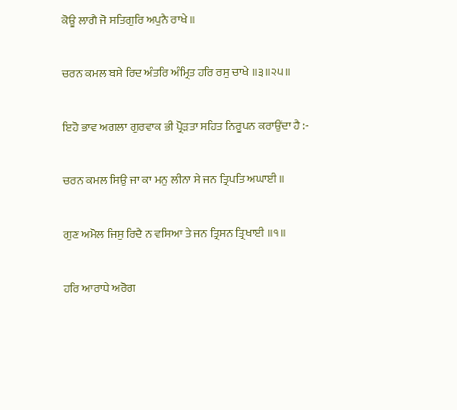ਕੋਊ ਲਾਗੈ ਜੋ ਸਤਿਗੁਰਿ ਅਪੁਨੈ ਰਾਖੇ ॥

ਚਰਨ ਕਮਲ ਬਸੇ ਰਿਦ ਅੰਤਰਿ ਅੰਮ੍ਰਿਤ ਹਰਿ ਰਸੁ ਚਾਖੇ ॥੩॥੨੫॥

ਇਹੋ ਭਾਵ ਅਗਲਾ ਗੁਰਵਾਕ ਭੀ ਪ੍ਰੋੜਤਾ ਸਹਿਤ ਨਿਰੂਪਨ ਕਰਾਉਂਦਾ ਹੈ :-

ਚਰਨ ਕਮਲ ਸਿਉ ਜਾ ਕਾ ਮਨੁ ਲੀਨਾ ਸੇ ਜਨ ਤ੍ਰਿਪਤਿ ਅਘਾਈ ॥

ਗੁਣ ਅਮੋਲ ਜਿਸੁ ਰਿਦੈ ਨ ਵਸਿਆ ਤੇ ਜਨ ਤ੍ਰਿਸਨ ਤ੍ਰਿਖਾਈ ॥੧॥

ਹਰਿ ਆਰਾਧੇ ਅਰੋਗ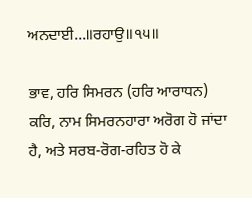ਅਨਦਾਈ...॥ਰਹਾਉ॥੧੫॥

ਭਾਵ, ਹਰਿ ਸਿਮਰਨ (ਹਰਿ ਆਰਾਧਨ) ਕਰਿ, ਨਾਮ ਸਿਮਰਨਹਾਰਾ ਅਰੋਗ ਹੋ ਜਾਂਦਾ ਹੈ, ਅਤੇ ਸਰਬ-ਰੋਗ-ਰਹਿਤ ਹੋ ਕੇ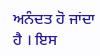ਅਨੰਦਤ ਹੋ ਜਾਂਦਾ ਹੈ । ਇਸ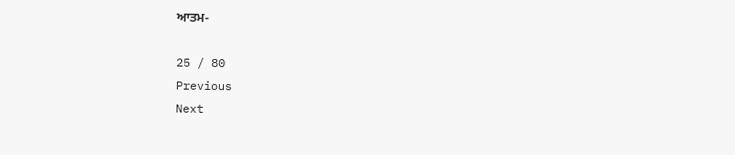ਆਤਮ-

25 / 80
Previous
Next